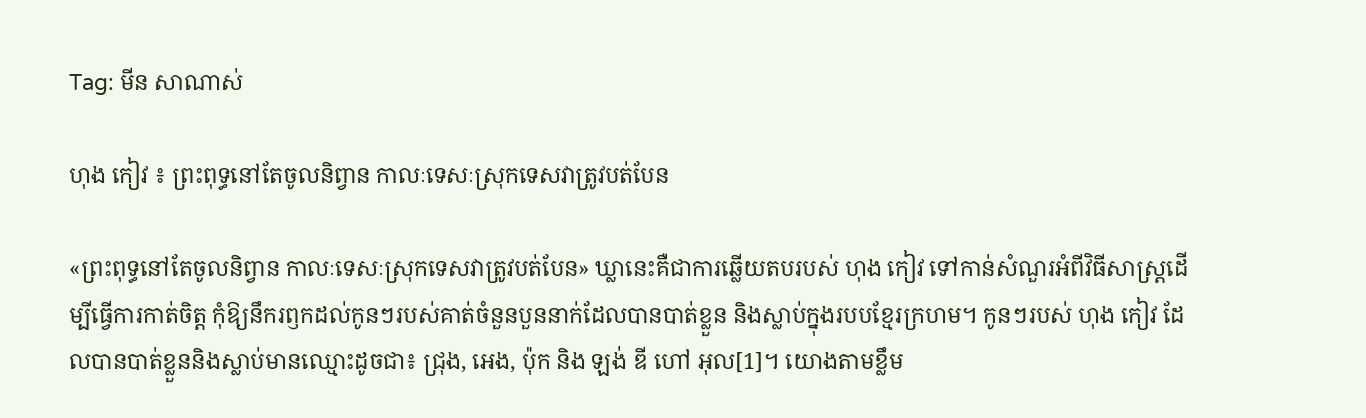Tag: មីន សាណាស់

ហុង កៀវ ៖ ព្រះពុទ្ធនៅតែចូលនិព្វាន កាលៈទេសៈស្រុកទេសវាត្រូវបត់បែន

«ព្រះពុទ្ធនៅតែចូលនិព្វាន កាលៈទេសៈស្រុកទេសវាត្រូវបត់បែន» ឃ្លានេះគឺជាការឆ្លើយតបរបស់ ហុង កៀវ ទៅកាន់សំណួរអំពីវិធីសាស្រ្តដើម្បីធ្វើការកាត់ចិត្ត កុំឱ្យនឹករឭកដល់កូនៗរបស់គាត់ចំនួនបួននាក់ដែលបានបាត់ខ្លួន និងស្លាប់ក្នុងរបបខ្មែរក្រហម។ កូនៗរបស់ ហុង កៀវ ដែលបានបាត់ខ្លួននិងស្លាប់មានឈ្មោះដូចជា៖ ជ្រុង, អេង, ប៉ុក និង ឡង់ ឌី ហៅ អុល[1]។ យោងតាមខ្លឹម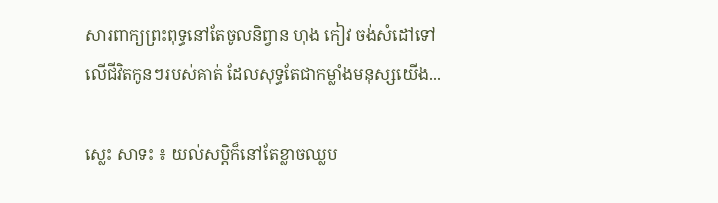សារពាក្យព្រះពុទ្ធនៅតែចូលនិព្វាន ហុង កៀវ ចង់សំដៅទៅលើជីវិតកូនៗរបស់គាត់ ដែលសុទ្ធតែជាកម្លាំងមនុស្សយើង...

ស្លេះ សាទះ ៖ យល់សប្ដិក៏នៅតែខ្លាចឈ្លប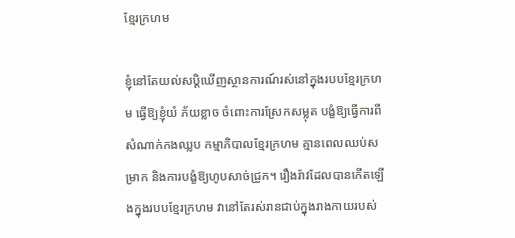ខ្មែរក្រហម

ខ្ញុំនៅតែយល់សប្ដិឃើញស្ថានការណ៍រស់នៅក្នុងរបបខ្មែរក្រហម ធ្វើឱ្យខ្ញុំយំ ភ័យខ្លាច ចំពោះការស្រែកសម្លុត បង្ខំឱ្យធ្វើការពីសំណាក់កងឈ្លប កម្មាភិបាលខ្មែរក្រហម គ្មានពេលឈប់សម្រាក និងការបង្ខំឱ្យហូបសាច់ជ្រូក។ រឿងរ៉ាវដែលបានកើតឡើងក្នុងរបបខ្មែរក្រហម វានៅតែរស់រានជាប់ក្នុងរាងកាយរបស់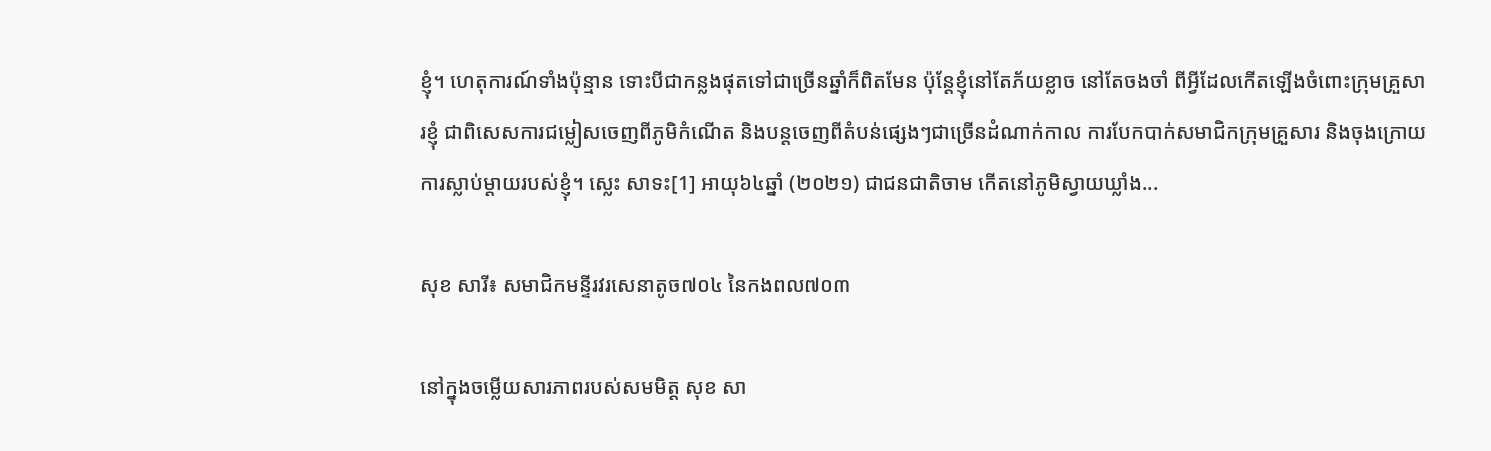ខ្ញុំ។ ហេតុការណ៍ទាំងប៉ុន្មាន ទោះបីជាកន្លងផុតទៅជាច្រើនឆ្នាំក៏ពិតមែន ប៉ុន្ដែខ្ញុំនៅតែភ័យខ្លាច នៅតែចងចាំ ពីអ្វីដែលកើតឡើងចំពោះក្រុមគ្រួសារខ្ញុំ ជាពិសេសការជម្លៀសចេញពីភូមិកំណើត និងបន្តចេញពីតំបន់ផ្សេងៗជាច្រើនដំណាក់កាល ការបែកបាក់សមាជិកក្រុមគ្រួសារ និងចុងក្រោយការស្លាប់ម្តាយរបស់ខ្ញុំ។ ស្លេះ សាទះ[1] អាយុ៦៤ឆ្នាំ (២០២១) ជាជនជាតិចាម កើតនៅភូមិស្វាយឃ្លាំង...

សុខ សារី៖ សមាជិកមន្ទីរវរសេនាតូច៧០៤ នៃកងពល៧០៣

នៅក្នុងចម្លើយសារភាពរបស់សមមិត្ត សុខ សា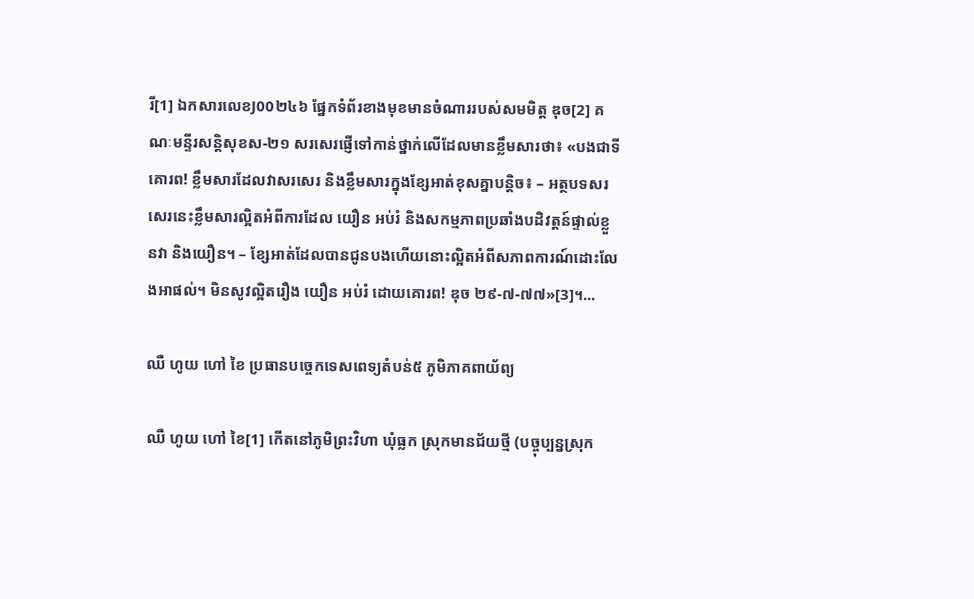រី[1] ឯកសារលេខJ00២៤៦ ផ្នែកទំព័រខាងមុខមានចំណាររបស់សមមិត្ត ឌុច[2] គណៈមន្ទីរសន្តិសុខស-២១ សរសេរផ្ញើទៅកាន់ថ្នាក់លើដែលមានខ្លឹមសារថា៖ «បងជាទីគោរព! ខ្លឹមសារដែលវាសរសេរ និងខ្លឹមសារក្នុងខ្សែអាត់ខុសគ្នាបន្តិច៖ – អត្ថបទសរសេរនេះខ្លឹមសារល្អិតអំពីការដែល យឿន អប់រំ និងសកម្មភាពប្រឆាំងបដិវត្តន៍ផ្ទាល់ខ្លួនវា និងយឿន។ – ខ្សែអាត់ដែលបានជូនបងហើយនោះល្អិតអំពីសភាពការណ៍ដោះលែងអាផល់។ មិនសូវល្អិតរឿង យឿន អប់រំ ដោយគោរព! ឌុច ២៩-៧-៧៧»[3]។...

ឈឺ ហូយ ហៅ ខៃ ប្រធានបច្ចេកទេសពេទ្យតំបន់៥ ភូមិភាគពាយ័ព្យ

ឈឺ ហូយ ហៅ ខៃ[1] កើតនៅភូមិព្រះវិហា ឃុំធ្លក ស្រុកមានជ័យថ្មី (បច្ចុប្បន្នស្រុក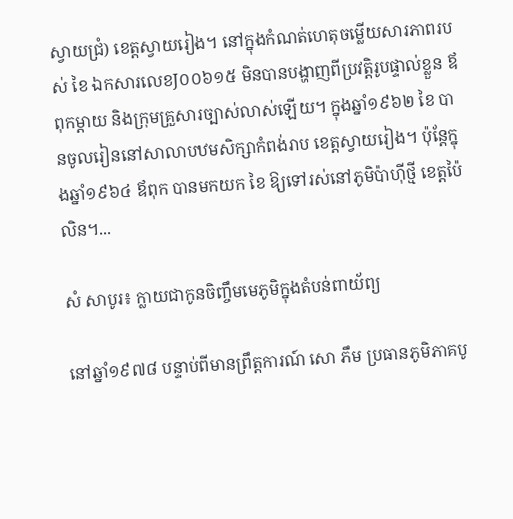ស្វាយជ្រំ) ខេត្តស្វាយរៀង។ នៅក្នុងកំណត់ហេតុចម្លើយសារភាពរបស់ ខៃ ឯកសារលេខJ០០៦១៥ មិនបានបង្ហាញពីប្រវត្តិរូបផ្ទាល់ខ្លួន ឪពុកម្តាយ និងក្រុមគ្រួសារច្បាស់លាស់ឡើយ។ ក្នុងឆ្នាំ១៩៦២ ខៃ បានចូលរៀននៅសាលាបឋមសិក្សាកំពង់រាប ខេត្តស្វាយរៀង។ ប៉ុន្ដែក្នុងឆ្នាំ១៩៦៤ ឪពុក បានមកយក ខៃ ឱ្យទៅរស់នៅភូមិប៉ាហ៊ីថ្មី ខេត្តប៉ៃលិន។...

សំ សាបូរ៖ ក្លាយជាកូនចិញ្ចឹមមេភូមិក្នុងតំបន់ពាយ័ព្យ

នៅឆ្នាំ១៩៧៨ បន្ទាប់ពីមានព្រឹត្តការណ៍ សោ ភឹម ប្រធានភូមិភាគបូ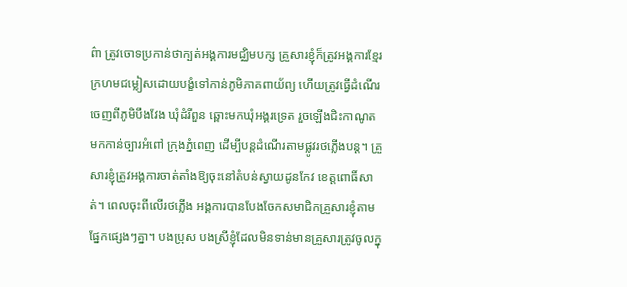ព៌ា ត្រូវចោទប្រកាន់ថាក្បត់អង្គការមជ្ឈិមបក្ស គ្រួសារខ្ញុំក៏ត្រូវអង្គការខ្មែរក្រហមជម្លៀសដោយបង្ខំទៅកាន់ភូមិភាគពាយ័ព្យ ហើយត្រូវធ្វើដំណើរចេញពីភូមិបឹងវែង ឃុំដំរីពួន ឆ្ពោះមកឃុំអង្គរទ្រេត រួចឡើងជិះកាណូតមកកាន់ច្បារអំពៅ ក្រុងភ្នំពេញ ដើម្បីបន្តដំណើរតាមផ្លូវរថភ្លើងបន្ត។ គ្រួសារខ្ញុំត្រូវអង្គការចាត់តាំងឱ្យចុះនៅតំបន់ស្វាយដូនកែវ ខេត្តពោធិ៍សាត់។ ពេលចុះពីលើរថភ្លើង អង្គការបានបែងចែកសមាជិកគ្រួសារខ្ញុំតាមផ្នែកផ្សេងៗគ្នា។ បងប្រុស បងស្រីខ្ញុំដែលមិនទាន់មានគ្រួសារត្រូវចូលក្នុ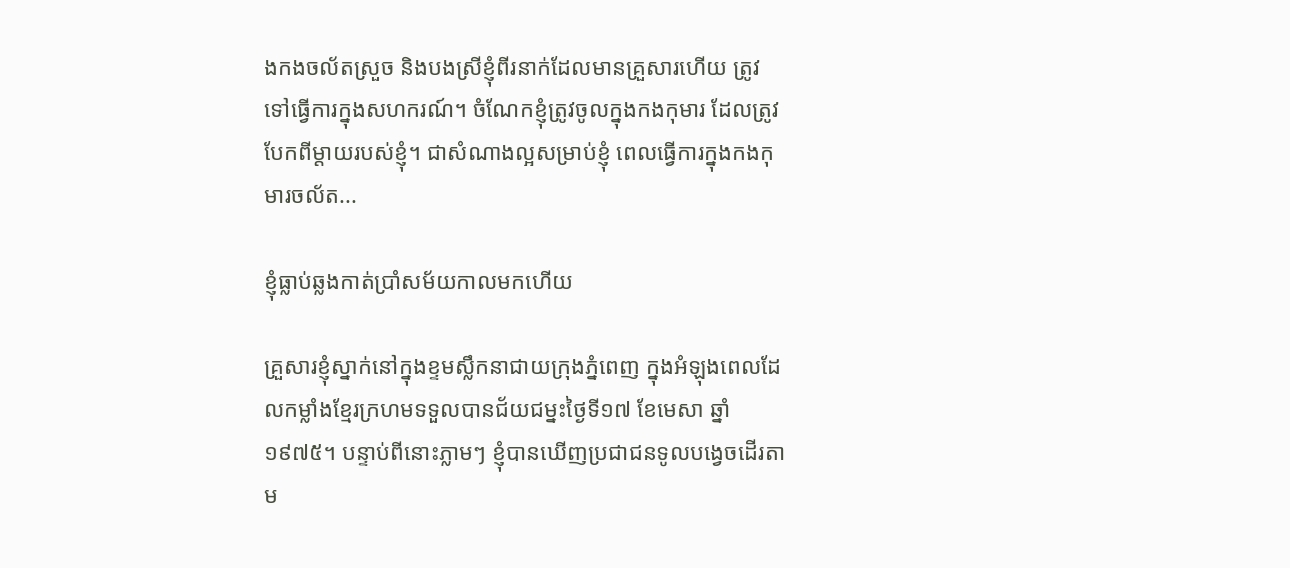ងកងចល័តស្រួច និងបងស្រីខ្ញុំពីរនាក់ដែលមានគ្រួសារហើយ ត្រូវទៅធ្វើការក្នុងសហករណ៍។ ចំណែកខ្ញុំត្រូវចូលក្នុងកងកុមារ ដែលត្រូវបែកពីម្តាយរបស់ខ្ញុំ។ ជាសំណាងល្អសម្រាប់ខ្ញុំ ពេលធ្វើការក្នុងកងកុមារចល័ត...

ខ្ញុំធ្លាប់ឆ្លងកាត់ប្រាំសម័យកាលមកហើយ

គ្រួសារខ្ញុំស្នាក់នៅក្នុងខ្ទមស្លឹកនាជាយក្រុងភ្នំពេញ ក្នុងអំឡុងពេលដែលកម្លាំងខ្មែរក្រហមទទួលបានជ័យជម្នះថ្ងៃទី១៧ ខែមេសា ឆ្នាំ១៩៧៥។ បន្ទាប់ពីនោះភ្លាមៗ ខ្ញុំបានឃើញប្រជាជនទូលបង្វេចដើរតាម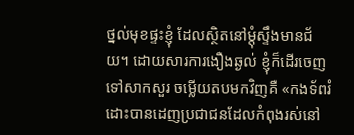ថ្នល់មុខផ្ទះខ្ញុំ ដែលស្ថិតនៅម្ដុំស្ទឹងមានជ័យ។ ដោយសារការងឿងឆ្ងល់ ខ្ញុំក៏ដើរចេញទៅសាកសួរ ចម្លើយតបមកវិញគឺ «កងទ័ពរំដោះបានដេញប្រជាជនដែលកំពុងរស់នៅ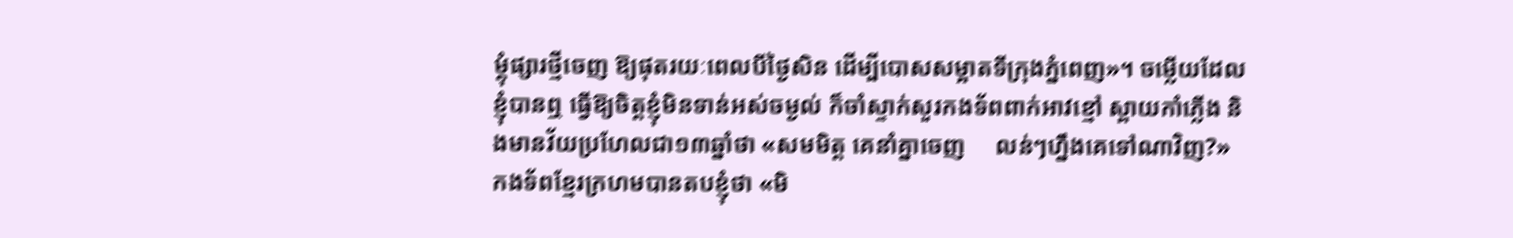ម្ដុំផ្សារថ្មីចេញ ឱ្យផុតរយៈពេលបីថ្ងៃសិន ដើម្បីបោសសម្អាតទីក្រុងភ្នំពេញ»។ ចម្លើយដែលខ្ញុំបានឮ ធ្វើឱ្យចិត្តខ្ញុំមិនទាន់អស់ចម្ងល់ ក៏ចាំស្ទាក់សួរកងទ័ពពាក់អាវខ្មៅ ស្ពាយកាំភ្លើង និងមានវ័យប្រហែលជា១៣ឆ្នាំថា «សមមិត្ត គេនាំគ្នាចេញ     លន់ៗហ្នឹងគេទៅណាវិញ?»  កងទ័ពខ្មែរក្រហមបានតបខ្ញុំថា «មិ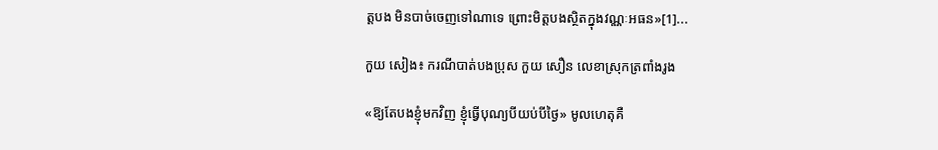ត្តបង មិនបាច់ចេញទៅណាទេ ព្រោះមិត្តបងស្ថិតក្នុងវណ្ណៈអធន»[1]...

កួយ សៀង៖ ករណីបាត់បងប្រុស កួយ សឿន លេខាស្រុកត្រពាំងរូង

«ឱ្យតែបងខ្ញុំមកវិញ ខ្ញុំធ្វើបុណ្យបីយប់បីថ្ងៃ» មូលហេតុគឺ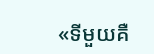«ទីមួយគឺ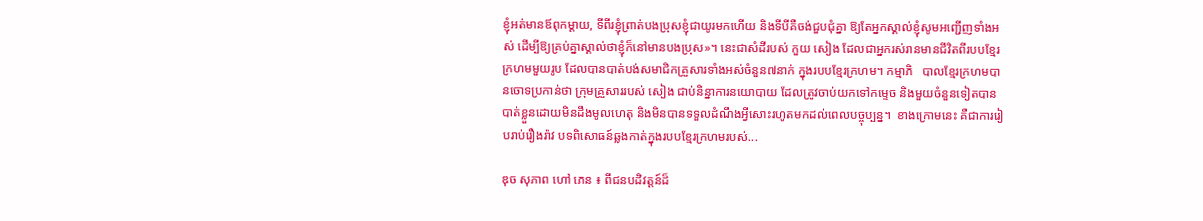ខ្ញុំអត់មានឪពុកម្តាយ, ទីពីរខ្ញុំព្រាត់បងប្រុសខ្ញុំជាយូរមកហើយ និងទីបីគឺចង់ជួបជុំគ្នា ឱ្យតែអ្នកស្គាល់ខ្ញុំសូមអញ្ជើញទាំងអស់ ដើម្បីឱ្យគ្រប់គ្នាស្គាល់ថាខ្ញុំក៏នៅមានបងប្រុស»។ នេះជាសំដីរបស់ កួយ សៀង ដែលជាអ្នករស់រានមានជីវិតពីរបបខ្មែរក្រហមមួយរូប ដែលបានបាត់បង់សមាជិកគ្រួសារទាំងអស់ចំនួន៧នាក់ ក្នុងរបបខ្មែរក្រហម។ កម្មាភិ   បាលខ្មែរក្រហមបានចោទប្រកាន់ថា ក្រុមគ្រួសាររបស់ សៀង ជាប់និន្នាការនយោបាយ ដែលត្រូវចាប់យកទៅកម្ទេច និងមួយចំនួនទៀតបានបាត់ខ្លួនដោយមិនដឹងមូលហេតុ និងមិនបានទទួលដំណឹងអ្វីសោះរហូតមកដល់ពេលបច្ចុប្បន្ន។  ខាងក្រោមនេះ គឺជាការរៀបរាប់រឿងរ៉ាវ បទពិសោធន៍ឆ្លងកាត់ក្នុងរបបខ្មែរក្រហមរបស់...

ឌុច សុភាព ហៅ ភេន ៖ ពីជនបដិវត្តន៍ដ៏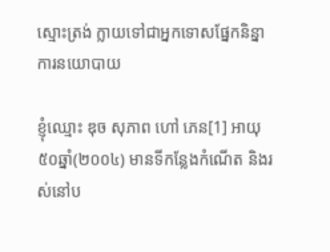ស្មោះត្រង់ ក្លាយទៅជាអ្នកទោសផ្នែកនិន្នាការនយោបាយ

ខ្ញុំឈ្មោះ ឌុច សុភាព ហៅ ភេន[1] អាយុ៥០ឆ្នាំ(២០០៤) មានទីកន្លែងកំណើត និងរស់នៅប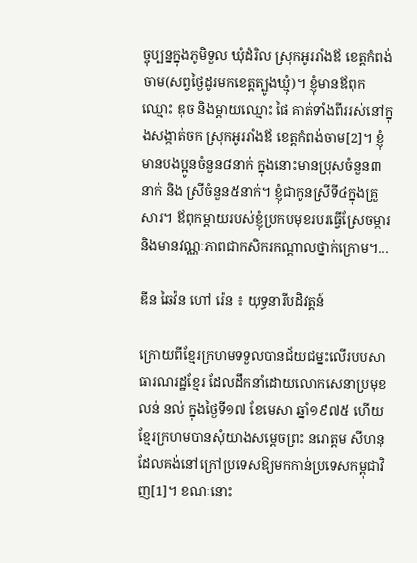ច្ចុប្បន្នក្នុងភូមិទួល ឃុំដំរិល ស្រុកអូររាំងឪ ខេត្តកំពង់ចាម(សព្វថ្ងៃដូរមកខេត្តត្បូងឃ្មុំ)។ ខ្ញុំមានឪពុកឈ្មោះ ឌុច និងម្តាយឈ្មោះ ផៃ គាត់ទាំងពីររស់នៅក្នុងសង្កាត់ចក ស្រុកអូររាំងឪ ខេត្តកំពង់ចាម[2]។ ខ្ញុំមានបងប្អូនចំនួន៨នាក់ ក្នុងនោះមានប្រុសចំនួន៣នាក់ និង ស្រីចំនួន៥នាក់។ ខ្ញុំជាកូនស្រីទី៤ក្នុងគ្រួសារ។ ឪពុកម្តាយរបស់ខ្ញុំប្រកបមុខរបរធ្វើស្រែចម្ការ និងមានវណ្ណៈភាពជាកសិករកណ្ដាលថ្នាក់ក្រោម។...

ឌីន ឆៃវ៉ន ហៅ រ៉េន ៖ យុទ្ធនារីបដិវត្តន៍

ក្រោយពីខ្មែរក្រហមទទួលបានជ័យជម្នះលើរបបសាធារណរដ្ឋខ្មែរ ដែលដឹកនាំដោយលោកសេនាប្រមុខ លន់ នល់ ក្នុងថ្ងៃទី១៧ ខែមេសា ឆ្នាំ១៩៧៥ ហើយ ខ្មែរក្រហមបានសុំយាងសម្ដេចព្រះ នរោត្តម សីហនុ ដែលគង់នៅក្រៅប្រទេសឱ្យមកកាន់ប្រទេសកម្ពុជាវិញ[1]។ ខណៈនោះ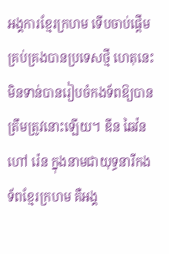អង្គការខ្មែរក្រហម ទើបចាប់ផ្ដើមគ្រប់គ្រងបានប្រទេសថ្មី ហេតុនេះមិនទាន់បានរៀបចំកងទ័ពឱ្យបានត្រឹមត្រូវនោះឡើយ។ ឌីន ឆៃវ៉ន ហៅ រ៉េន ក្នុងនាមជាយុទ្ធនារីកងទ័ពខ្មែរក្រហម គឺអង្គ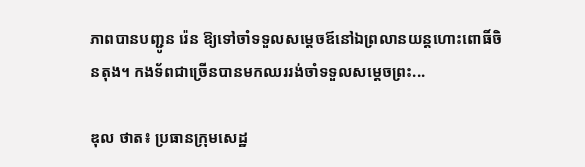ភាពបានបញ្ជូន រ៉េន ឱ្យទៅចាំទទួលសម្ដេចឪនៅឯព្រលានយន្តហោះពោធិ៍ចិនតុង។ កងទ័ពជាច្រើនបានមកឈររង់ចាំទទួលសម្ដេចព្រះ...

ឌុល ថាត៖ ប្រធានក្រុមសេដ្ឋ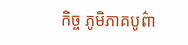កិច្ច ភូមិភាគបូព៌ា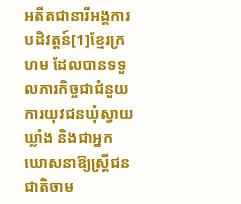អតីតជានារីអង្គការបដិវត្តន៍[1]ខ្មែរក្រហម ដែលបានទទួលភារកិច្ចជាជំនួយការយុវជនឃុំស្វាយឃ្លាំង និងជាអ្នកឃោសនាឱ្យស្រ្តីជនជាតិចាម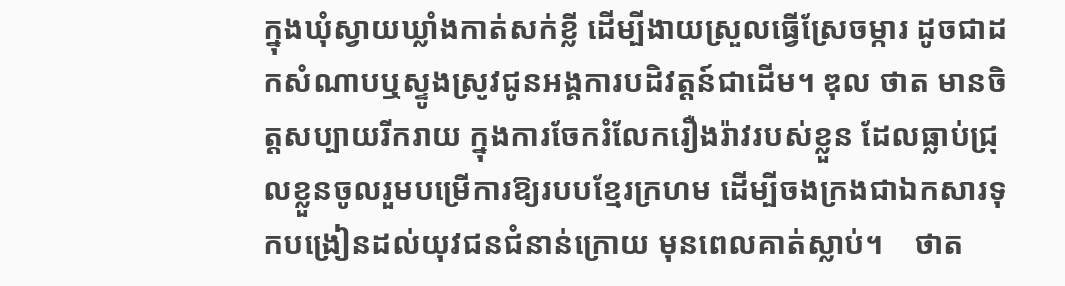ក្នុងឃុំស្វាយឃ្លាំងកាត់សក់ខ្លី ដើម្បីងាយស្រួលធ្វើស្រែចម្ការ ដូចជាដកសំណាបឬស្ទូងស្រូវជូនអង្គការបដិវត្តន៍ជាដើម។ ឌុល ថាត មានចិត្តសប្បាយរីករាយ ក្នុងការចែករំលែករឿងរ៉ាវរបស់ខ្លួន ដែលធ្លាប់ជ្រុលខ្លួនចូលរួមបម្រើការឱ្យរបបខ្មែរក្រហម ដើម្បីចងក្រងជាឯកសារទុកបង្រៀនដល់យុវជនជំនាន់ក្រោយ មុនពេលគាត់ស្លាប់។    ថាត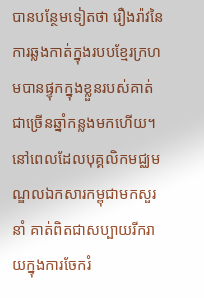បានបន្ថែមទៀតថា រឿងរ៉ាវនៃការឆ្លងកាត់ក្នុងរបបខ្មែរក្រហមបានផ្ទុកក្នុងខ្លួនរបស់គាត់ជាច្រើនឆ្នាំកន្លងមកហើយ។ នៅពេលដែលបុគ្គលិកមជ្ឈមណ្ឌលឯកសារកម្ពុជាមកសួរនាំ គាត់ពិតជាសប្បាយរីករាយក្នុងការចែករំ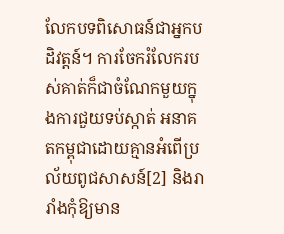លែកបទពិសោធន៍ជាអ្នកបដិវត្តន៍។ ការចែករំលែករបស់គាត់ក៏ជាចំណែកមួយក្នុងការជួយទប់ស្កាត់ អនាគតកម្ពុជាដោយគ្មានអំពើប្រល័យពូជសាសន៍[2] និងរារាំងកុំឱ្យមាន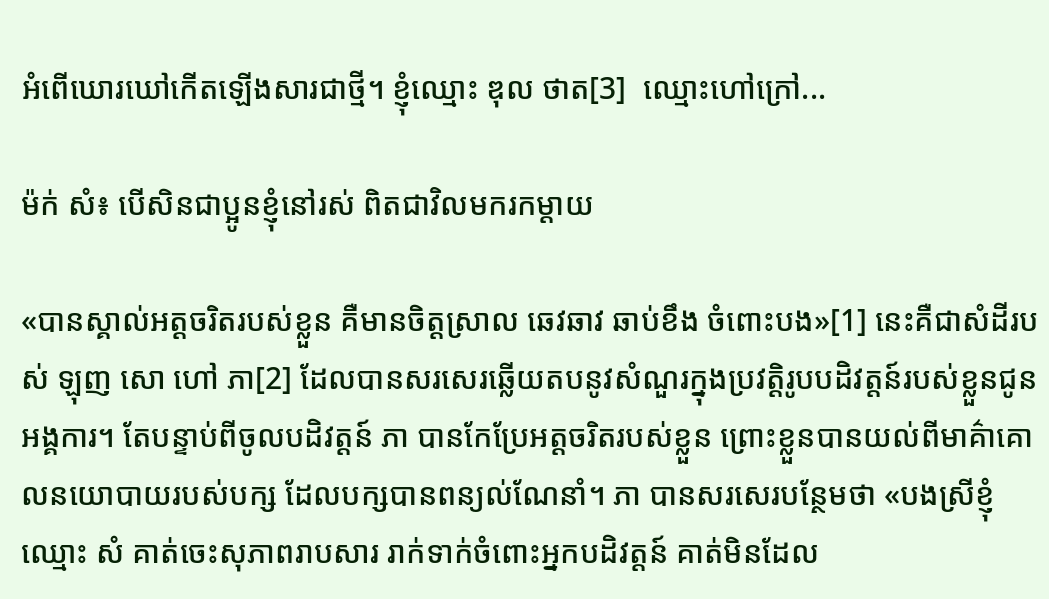អំពើឃោរឃៅកើតឡើងសារជាថ្មី។ ខ្ញុំឈ្មោះ ឌុល ថាត[3]  ឈ្មោះហៅក្រៅ...

ម៉ក់ សំ៖ បើសិនជាប្អូនខ្ញុំនៅរស់ ពិតជាវិលមករកម្តាយ

«បានស្គាល់អត្ដចរិតរបស់ខ្លួន គឺមានចិត្តស្រាល ឆេវឆាវ ឆាប់ខឹង ចំពោះបង»[1] នេះគឺជាសំដីរបស់ ឡុញ សោ ហៅ ភា[2] ដែលបានសរសេរឆ្លើយតបនូវសំណួរក្នុងប្រវត្តិរូបបដិវត្តន៍របស់ខ្លួនជូនអង្គការ។ តែបន្ទាប់ពីចូលបដិវត្តន៍ ភា បានកែប្រែអត្ដចរិតរបស់ខ្លួន ព្រោះខ្លួនបានយល់ពីមាគ៌ាគោលនយោបាយរបស់បក្ស ដែលបក្សបានពន្យល់ណែនាំ។ ភា បានសរសេរបន្ថែមថា «បងស្រីខ្ញុំឈ្មោះ សំ គាត់ចេះសុភាពរាបសារ រាក់ទាក់ចំពោះអ្នកបដិវត្តន៍ គាត់មិនដែល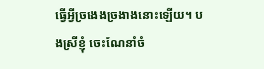ធ្វើអ្វីច្រងេងច្រងាងនោះឡើយ។ បងស្រីខ្ញុំ ចេះណែនាំចំ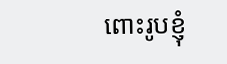ពោះរូបខ្ញុំ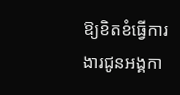ឱ្យខិតខំធ្វើការងារជូនអង្គកា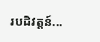របដិវត្តន៍...